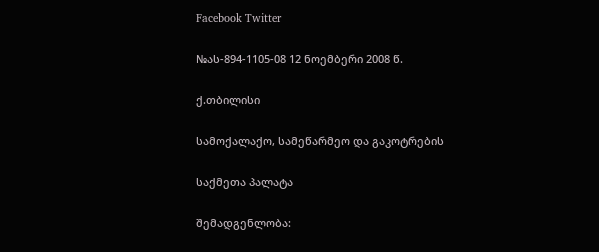Facebook Twitter

№ას-894-1105-08 12 ნოემბერი 2008 წ.

ქ.თბილისი

სამოქალაქო, სამეწარმეო და გაკოტრების

საქმეთა პალატა

შემადგენლობა: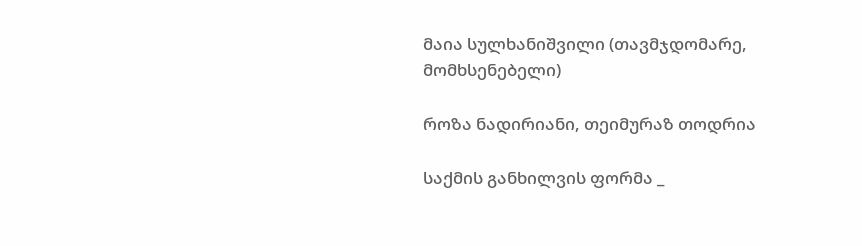მაია სულხანიშვილი (თავმჯდომარე, მომხსენებელი)

როზა ნადირიანი, თეიმურაზ თოდრია

საქმის განხილვის ფორმა _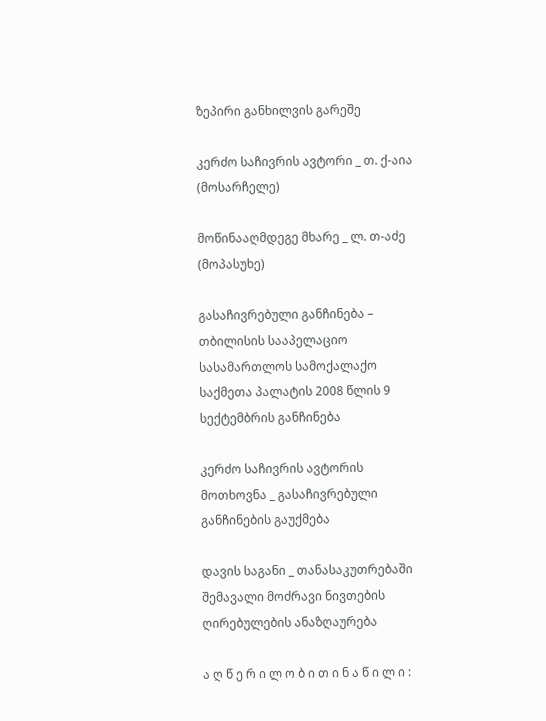ზეპირი განხილვის გარეშე

კერძო საჩივრის ავტორი _ თ. ქ-აია (მოსარჩელე)

მოწინააღმდეგე მხარე _ ლ. თ-აძე (მოპასუხე)

გასაჩივრებული განჩინება – თბილისის სააპელაციო სასამართლოს სამოქალაქო საქმეთა პალატის 2008 წლის 9 სექტემბრის განჩინება

კერძო საჩივრის ავტორის მოთხოვნა _ გასაჩივრებული განჩინების გაუქმება

დავის საგანი _ თანასაკუთრებაში შემავალი მოძრავი ნივთების ღირებულების ანაზღაურება

ა ღ წ ე რ ი ლ ო ბ ი თ ი ნ ა წ ი ლ ი :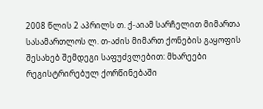2008 წლის 2 აპრილს თ. ქ-აიამ სარჩელით მიმართა სასამართლოს ლ. თ-აძის მიმართ ქონების გაყოფის შესახებ შემდეგი საფუძვლებით: მხარეები რეგისტრირებულ ქორწინებაში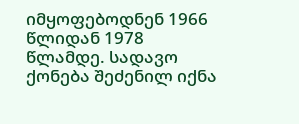იმყოფებოდნენ 1966 წლიდან 1978 წლამდე. სადავო ქონება შეძენილ იქნა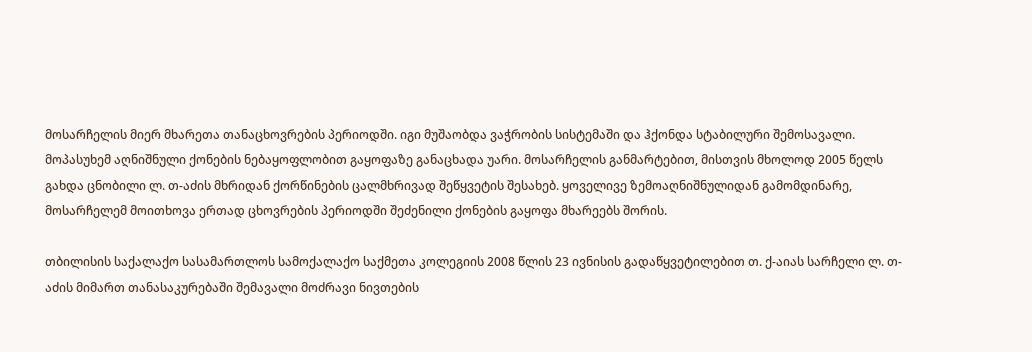მოსარჩელის მიერ მხარეთა თანაცხოვრების პერიოდში. იგი მუშაობდა ვაჭრობის სისტემაში და ჰქონდა სტაბილური შემოსავალი. მოპასუხემ აღნიშნული ქონების ნებაყოფლობით გაყოფაზე განაცხადა უარი. მოსარჩელის განმარტებით, მისთვის მხოლოდ 2005 წელს გახდა ცნობილი ლ. თ-აძის მხრიდან ქორწინების ცალმხრივად შეწყვეტის შესახებ. ყოველივე ზემოაღნიშნულიდან გამომდინარე, მოსარჩელემ მოითხოვა ერთად ცხოვრების პერიოდში შეძენილი ქონების გაყოფა მხარეებს შორის.

თბილისის საქალაქო სასამართლოს სამოქალაქო საქმეთა კოლეგიის 2008 წლის 23 ივნისის გადაწყვეტილებით თ. ქ-აიას სარჩელი ლ. თ-აძის მიმართ თანასაკურებაში შემავალი მოძრავი ნივთების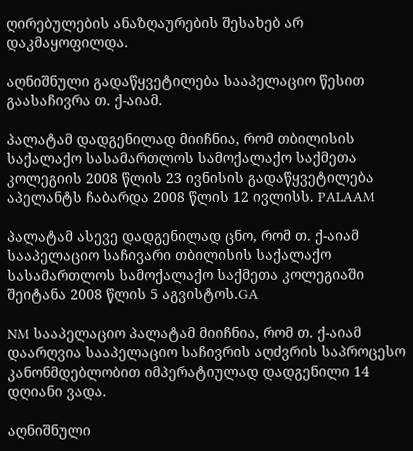ღირებულების ანაზღაურების შესახებ არ დაკმაყოფილდა.

აღნიშნული გადაწყვეტილება სააპელაციო წესით გაასაჩივრა თ. ქ-აიამ.

პალატამ დადგენილად მიიჩნია, რომ თბილისის საქალაქო სასამართლოს სამოქალაქო საქმეთა კოლეგიის 2008 წლის 23 ივნისის გადაწყვეტილება აპელანტს ჩაბარდა 2008 წლის 12 ივლისს. PALAAM

პალატამ ასევე დადგენილად ცნო, რომ თ. ქ-აიამ სააპელაციო საჩივარი თბილისის საქალაქო სასამართლოს სამოქალაქო საქმეთა კოლეგიაში შეიტანა 2008 წლის 5 აგვისტოს.GA

NM სააპელაციო პალატამ მიიჩნია, რომ თ. ქ-აიამ დაარღვია სააპელაციო საჩივრის აღძვრის საპროცესო კანონმდებლობით იმპერატიულად დადგენილი 14 დღიანი ვადა.

აღნიშნული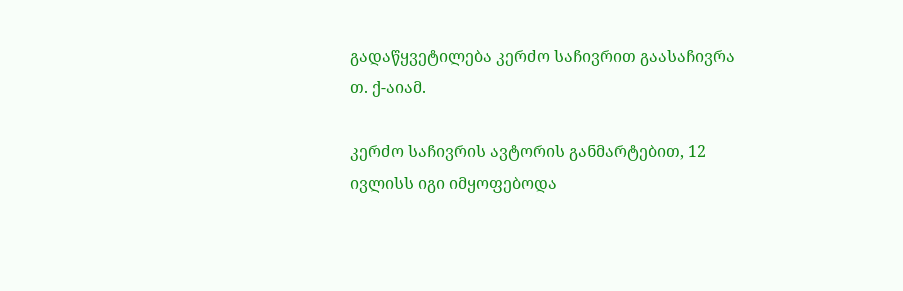გადაწყვეტილება კერძო საჩივრით გაასაჩივრა თ. ქ-აიამ.

კერძო საჩივრის ავტორის განმარტებით, 12 ივლისს იგი იმყოფებოდა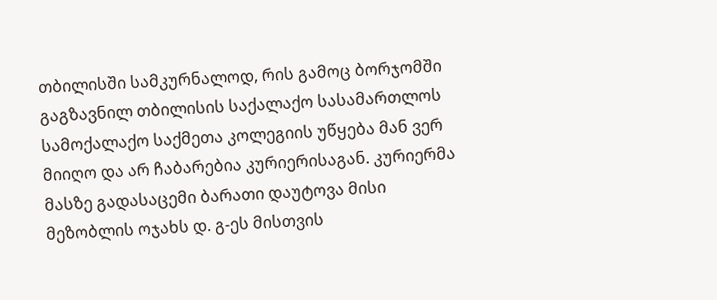თბილისში სამკურნალოდ, რის გამოც ბორჯომში გაგზავნილ თბილისის საქალაქო სასამართლოს სამოქალაქო საქმეთა კოლეგიის უწყება მან ვერ მიიღო და არ ჩაბარებია კურიერისაგან. კურიერმა მასზე გადასაცემი ბარათი დაუტოვა მისი მეზობლის ოჯახს დ. გ-ეს მისთვის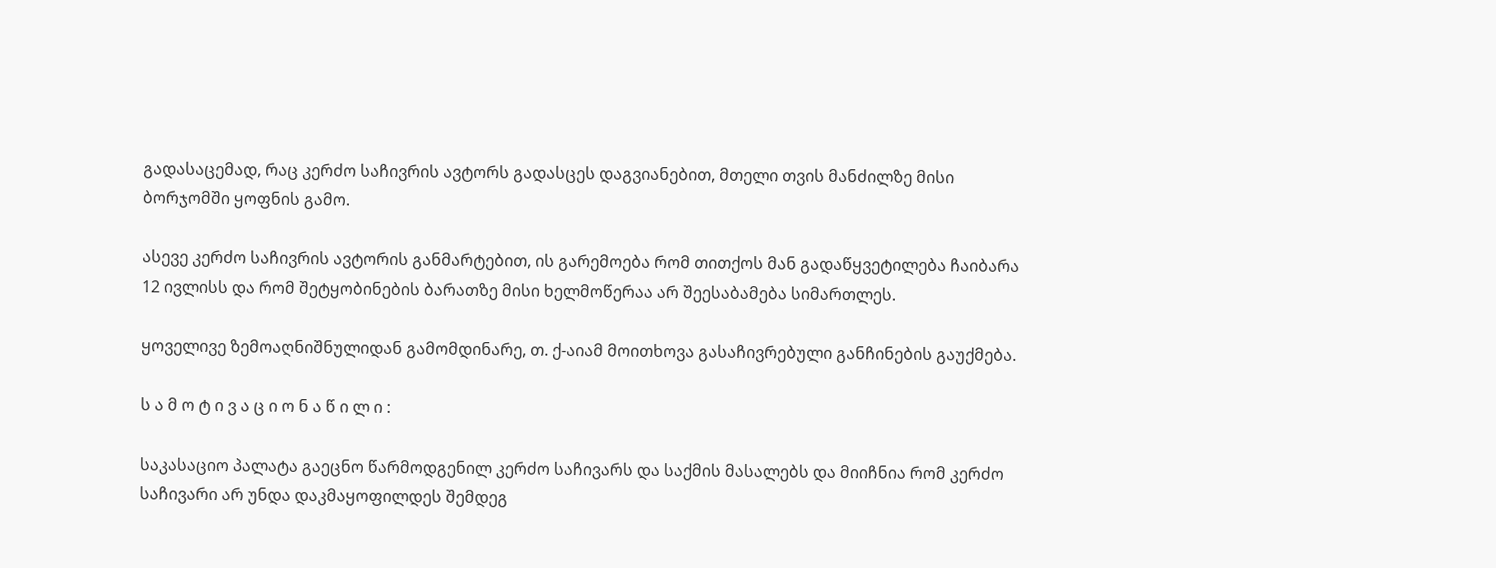გადასაცემად, რაც კერძო საჩივრის ავტორს გადასცეს დაგვიანებით, მთელი თვის მანძილზე მისი ბორჯომში ყოფნის გამო.

ასევე კერძო საჩივრის ავტორის განმარტებით, ის გარემოება რომ თითქოს მან გადაწყვეტილება ჩაიბარა 12 ივლისს და რომ შეტყობინების ბარათზე მისი ხელმოწერაა არ შეესაბამება სიმართლეს.

ყოველივე ზემოაღნიშნულიდან გამომდინარე, თ. ქ-აიამ მოითხოვა გასაჩივრებული განჩინების გაუქმება.

ს ა მ ო ტ ი ვ ა ც ი ო ნ ა წ ი ლ ი :

საკასაციო პალატა გაეცნო წარმოდგენილ კერძო საჩივარს და საქმის მასალებს და მიიჩნია რომ კერძო საჩივარი არ უნდა დაკმაყოფილდეს შემდეგ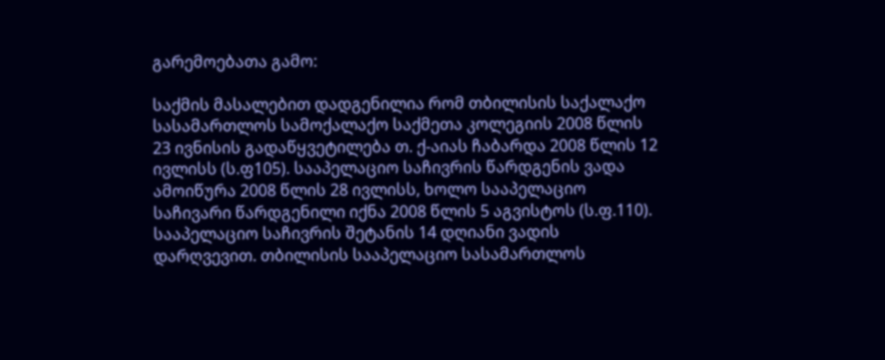გარემოებათა გამო:

საქმის მასალებით დადგენილია რომ თბილისის საქალაქო სასამართლოს სამოქალაქო საქმეთა კოლეგიის 2008 წლის 23 ივნისის გადაწყვეტილება თ. ქ-აიას ჩაბარდა 2008 წლის 12 ივლისს (ს.ფ105). სააპელაციო საჩივრის წარდგენის ვადა ამოიწურა 2008 წლის 28 ივლისს, ხოლო სააპელაციო საჩივარი წარდგენილი იქნა 2008 წლის 5 აგვისტოს (ს.ფ.110). სააპელაციო საჩივრის შეტანის 14 დღიანი ვადის დარღვევით. თბილისის სააპელაციო სასამართლოს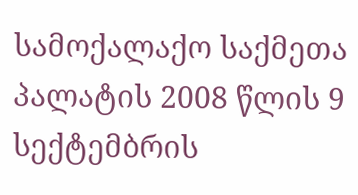სამოქალაქო საქმეთა პალატის 2008 წლის 9 სექტემბრის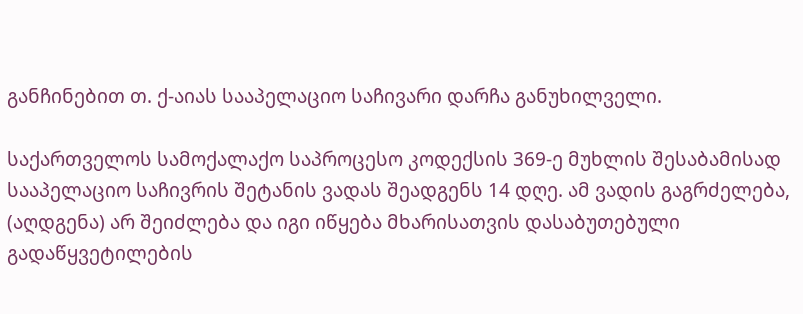განჩინებით თ. ქ-აიას სააპელაციო საჩივარი დარჩა განუხილველი.

საქართველოს სამოქალაქო საპროცესო კოდექსის 369-ე მუხლის შესაბამისად სააპელაციო საჩივრის შეტანის ვადას შეადგენს 14 დღე. ამ ვადის გაგრძელება, (აღდგენა) არ შეიძლება და იგი იწყება მხარისათვის დასაბუთებული გადაწყვეტილების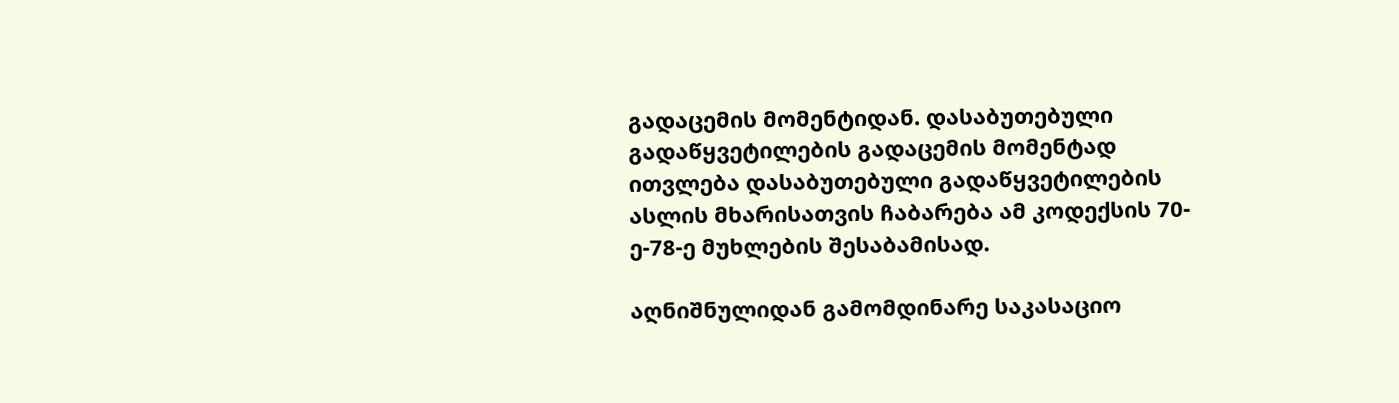გადაცემის მომენტიდან. დასაბუთებული გადაწყვეტილების გადაცემის მომენტად ითვლება დასაბუთებული გადაწყვეტილების ასლის მხარისათვის ჩაბარება ამ კოდექსის 70-ე-78-ე მუხლების შესაბამისად.

აღნიშნულიდან გამომდინარე საკასაციო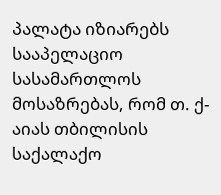პალატა იზიარებს სააპელაციო სასამართლოს მოსაზრებას, რომ თ. ქ-აიას თბილისის საქალაქო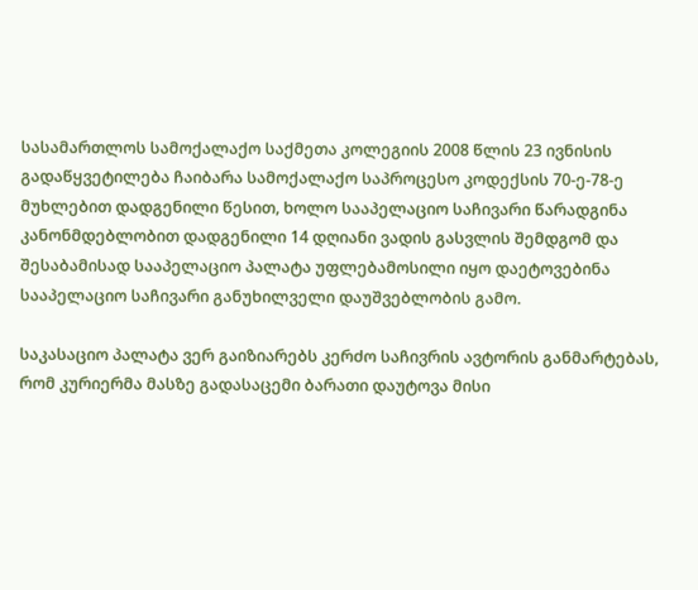სასამართლოს სამოქალაქო საქმეთა კოლეგიის 2008 წლის 23 ივნისის გადაწყვეტილება ჩაიბარა სამოქალაქო საპროცესო კოდექსის 70-ე-78-ე მუხლებით დადგენილი წესით, ხოლო სააპელაციო საჩივარი წარადგინა კანონმდებლობით დადგენილი 14 დღიანი ვადის გასვლის შემდგომ და შესაბამისად სააპელაციო პალატა უფლებამოსილი იყო დაეტოვებინა სააპელაციო საჩივარი განუხილველი დაუშვებლობის გამო.

საკასაციო პალატა ვერ გაიზიარებს კერძო საჩივრის ავტორის განმარტებას, რომ კურიერმა მასზე გადასაცემი ბარათი დაუტოვა მისი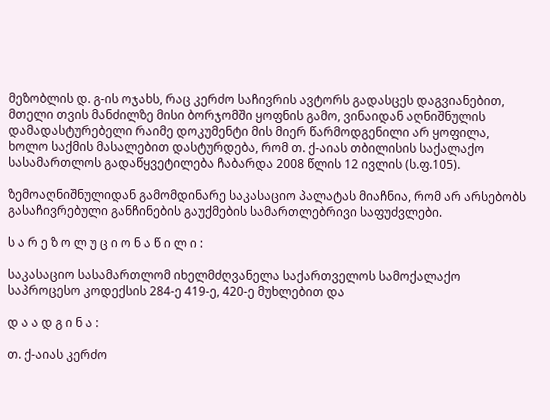მეზობლის დ. გ-ის ოჯახს, რაც კერძო საჩივრის ავტორს გადასცეს დაგვიანებით, მთელი თვის მანძილზე მისი ბორჯომში ყოფნის გამო, ვინაიდან აღნიშნულის დამადასტურებელი რაიმე დოკუმენტი მის მიერ წარმოდგენილი არ ყოფილა, ხოლო საქმის მასალებით დასტურდება, რომ თ. ქ-აიას თბილისის საქალაქო სასამართლოს გადაწყვეტილება ჩაბარდა 2008 წლის 12 ივლის (ს.ფ.105).

ზემოაღნიშნულიდან გამომდინარე საკასაციო პალატას მიაჩნია, რომ არ არსებობს გასაჩივრებული განჩინების გაუქმების სამართლებრივი საფუძვლები.

ს ა რ ე ზ ო ლ უ ც ი ო ნ ა წ ი ლ ი :

საკასაციო სასამართლომ იხელმძღვანელა საქართველოს სამოქალაქო საპროცესო კოდექსის 284-ე 419-ე, 420-ე მუხლებით და

დ ა ა დ გ ი ნ ა :

თ. ქ-აიას კერძო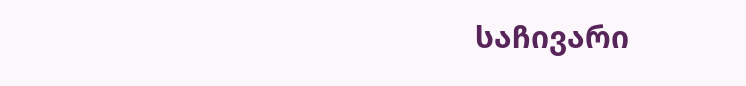საჩივარი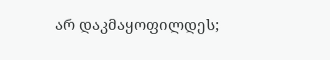არ დაკმაყოფილდეს;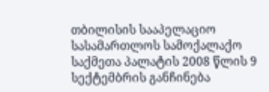თბილისის სააპელაციო სასამართლოს სამოქალაქო საქმეთა პალატის 2008 წლის 9 სექტემბრის განჩინება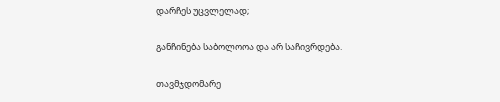დარჩეს უცვლელად;

განჩინება საბოლოოა და არ საჩივრდება.

თავმჯდომარე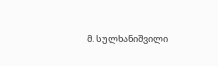მ. სულხანიშვილი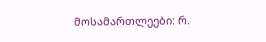მოსამართლეები: რ.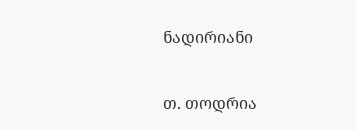ნადირიანი

თ. თოდრია